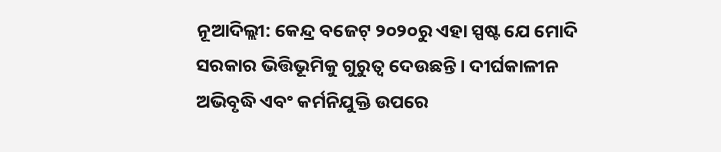ନୂଆଦିଲ୍ଲୀ: କେନ୍ଦ୍ର ବଜେଟ୍ ୨୦୨୦ରୁ ଏହା ସ୍ପଷ୍ଟ ଯେ ମୋଦି ସରକାର ଭିତ୍ତିଭୂମିକୁ ଗୁରୁତ୍ବ ଦେଉଛନ୍ତି । ଦୀର୍ଘକାଳୀନ ଅଭିବୃଦ୍ଧି ଏବଂ କର୍ମନିଯୁକ୍ତି ଉପରେ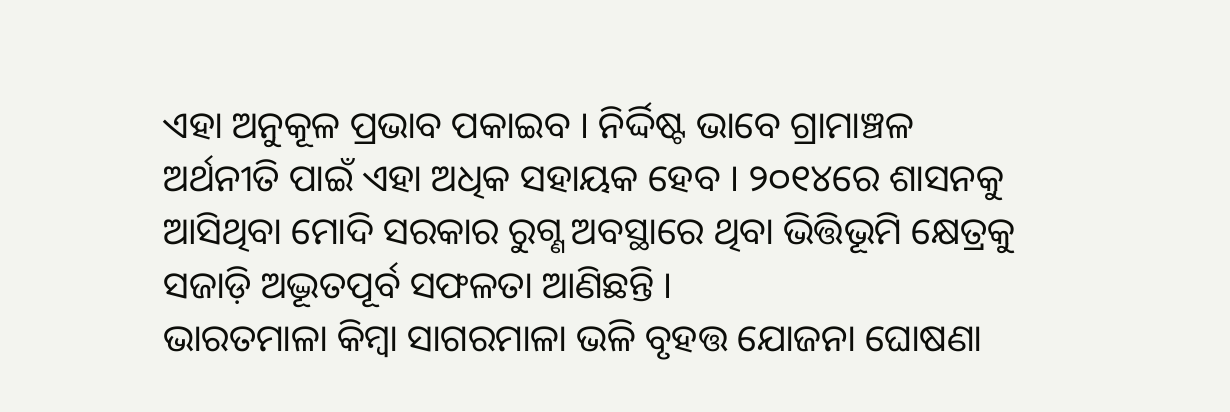ଏହା ଅନୁକୂଳ ପ୍ରଭାବ ପକାଇବ । ନିର୍ଦ୍ଦିଷ୍ଟ ଭାବେ ଗ୍ରାମାଞ୍ଚଳ ଅର୍ଥନୀତି ପାଇଁ ଏହା ଅଧିକ ସହାୟକ ହେବ । ୨୦୧୪ରେ ଶାସନକୁ ଆସିଥିବା ମୋଦି ସରକାର ରୁଗ୍ଣ ଅବସ୍ଥାରେ ଥିବା ଭିତ୍ତିଭୂମି କ୍ଷେତ୍ରକୁ ସଜାଡ଼ି ଅଦ୍ଭୂତପୂର୍ବ ସଫଳତା ଆଣିଛନ୍ତି ।
ଭାରତମାଳା କିମ୍ବା ସାଗରମାଳା ଭଳି ବୃହତ୍ତ ଯୋଜନା ଘୋଷଣା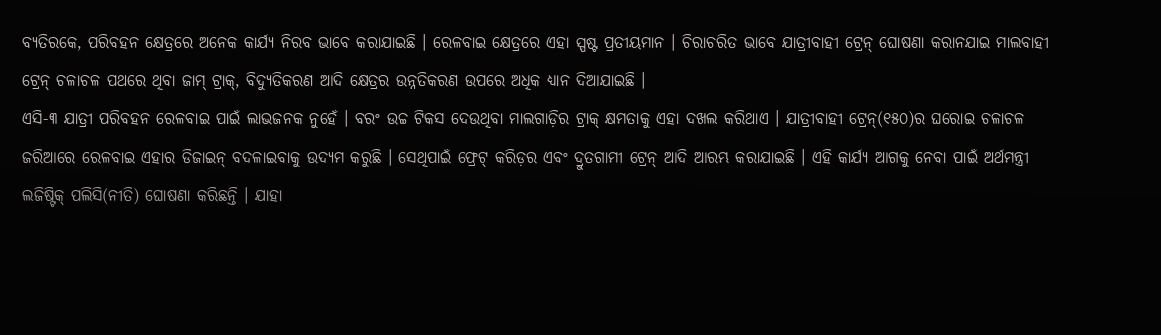ବ୍ୟତିରକେ, ପରିବହନ କ୍ଷେତ୍ରରେ ଅନେକ କାର୍ଯ୍ୟ ନିରବ ଭାବେ କରାଯାଇଛି । ରେଳବାଇ କ୍ଷେତ୍ରରେ ଏହା ସ୍ପଷ୍ଟ ପ୍ରତୀୟମାନ । ଚିରାଚରିତ ଭାବେ ଯାତ୍ରୀବାହୀ ଟ୍ରେନ୍ ଘୋଷଣା କରାନଯାଇ ମାଲବାହୀ ଟ୍ରେନ୍ ଚଳାଚଳ ପଥରେ ଥିବା ଜାମ୍ ଟ୍ରାକ୍, ବିଦ୍ୟୁତିକରଣ ଆଦି କ୍ଷେତ୍ରର ଉନ୍ନତିକରଣ ଉପରେ ଅଧିକ ଧ୍ୟାନ ଦିଆଯାଇଛି ।
ଏସି-୩ ଯାତ୍ରୀ ପରିବହନ ରେଳବାଇ ପାଇଁ ଲାଭଜନକ ନୁହେଁ । ବରଂ ଉଚ୍ଚ ଟିକସ ଦେଉଥିବା ମାଲଗାଡ଼ିର ଟ୍ରାକ୍ କ୍ଷମତାକୁ ଏହା ଦଖଲ କରିଥାଏ । ଯାତ୍ରୀବାହୀ ଟ୍ରେନ୍(୧୫୦)ର ଘରୋଇ ଚଳାଚଳ ଜରିଆରେ ରେଳବାଇ ଏହାର ଡିଜାଇନ୍ ବଦଳାଇବାକୁ ଉଦ୍ୟମ କରୁଛି । ସେଥିପାଇଁ ଫ୍ରେଟ୍ କରିଡ଼ର ଏବଂ ଦ୍ରୁତଗାମୀ ଟ୍ରେନ୍ ଆଦି ଆରମ୍ଭ କରାଯାଇଛି । ଏହି କାର୍ଯ୍ୟ ଆଗକୁ ନେବା ପାଇଁ ଅର୍ଥମନ୍ତ୍ରୀ ଲଜିଷ୍ଟିକ୍ ପଲିସି(ନୀତି) ଘୋଷଣା କରିଛନ୍ତି । ଯାହା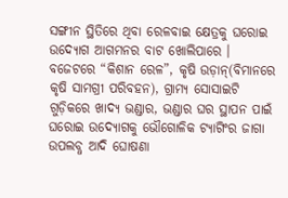ସଙ୍ଗୀନ ସ୍ଥିତିରେ ଥିବା ରେଳବାଇ କ୍ଷେତ୍ରକୁ ଘରୋଇ ଉଦ୍ୟୋଗ ଆଗମନର ବାଟ ଖୋଲିପାରେ ।
ବଜେଟରେ “କିଶାନ ରେଳ”, କୃଷି ଉଡ଼ାନ୍(ବିମାନରେ କୃଷି ସାମଗ୍ରୀ ପରିବହନ), ଗ୍ରାମ୍ୟ ସୋସାଇଟି ଗୁଡ଼ିକରେ ଖାଦ୍ୟ ଭଣ୍ଡାର, ଭଣ୍ଡାର ଘର ସ୍ଥାପନ ପାଇଁ ଘରୋଇ ଉଦ୍ୟୋଗକୁ ଭୌଗୋଳିକ ଟ୍ୟାଗିଂର ଜାଗା ଉପଲବ୍ଧ ଆଦି ଘୋଷଣା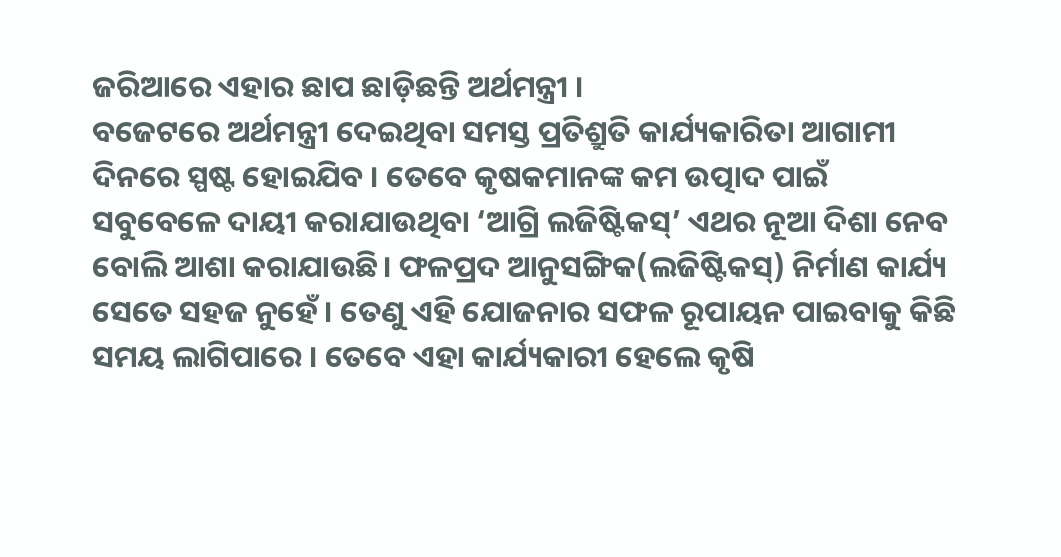ଜରିଆରେ ଏହାର ଛାପ ଛାଡ଼ିଛନ୍ତି ଅର୍ଥମନ୍ତ୍ରୀ ।
ବଜେଟରେ ଅର୍ଥମନ୍ତ୍ରୀ ଦେଇଥିବା ସମସ୍ତ ପ୍ରତିଶ୍ରୁତି କାର୍ଯ୍ୟକାରିତା ଆଗାମୀ ଦିନରେ ସ୍ପଷ୍ଟ ହୋଇଯିବ । ତେବେ କୃଷକମାନଙ୍କ କମ ଉତ୍ପାଦ ପାଇଁ ସବୁବେଳେ ଦାୟୀ କରାଯାଉଥିବା ‘ଆଗ୍ରି ଲଜିଷ୍ଟିକସ୍’ ଏଥର ନୂଆ ଦିଶା ନେବ ବୋଲି ଆଶା କରାଯାଉଛି। ଫଳପ୍ରଦ ଆନୁସଙ୍ଗିକ(ଲଜିଷ୍ଟିକସ୍) ନିର୍ମାଣ କାର୍ଯ୍ୟ ସେତେ ସହଜ ନୁହେଁ । ତେଣୁ ଏହି ଯୋଜନାର ସଫଳ ରୂପାୟନ ପାଇବାକୁ କିଛି ସମୟ ଲାଗିପାରେ । ତେବେ ଏହା କାର୍ଯ୍ୟକାରୀ ହେଲେ କୃଷି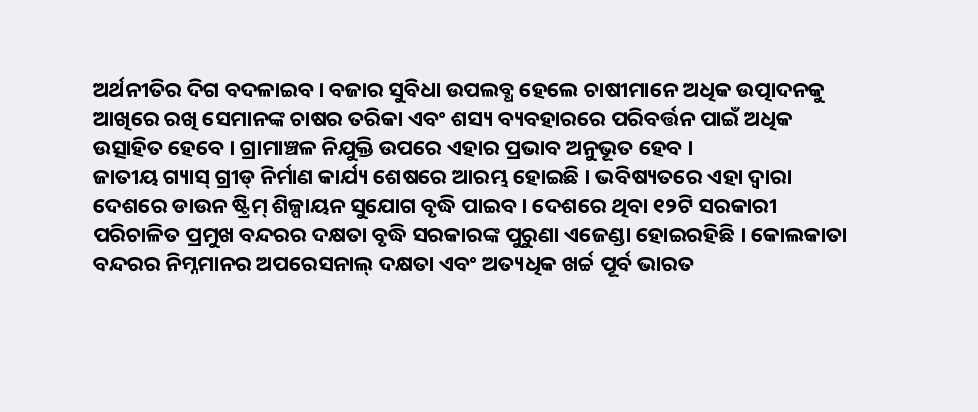ଅର୍ଥନୀତିର ଦିଗ ବଦଳାଇବ। ବଜାର ସୁବିଧା ଉପଲବ୍ଧ ହେଲେ ଚାଷୀମାନେ ଅଧିକ ଉତ୍ପାଦନକୁ ଆଖିରେ ରଖି ସେମାନଙ୍କ ଚାଷର ତରିକା ଏବଂ ଶସ୍ୟ ବ୍ୟବହାରରେ ପରିବର୍ତ୍ତନ ପାଇଁ ଅଧିକ ଉତ୍ସାହିତ ହେବେ । ଗ୍ରାମାଞ୍ଚଳ ନିଯୁକ୍ତି ଉପରେ ଏହାର ପ୍ରଭାବ ଅନୁଭୂତ ହେବ ।
ଜାତୀୟ ଗ୍ୟାସ୍ ଗ୍ରୀଡ୍ ନିର୍ମାଣ କାର୍ଯ୍ୟ ଶେଷରେ ଆରମ୍ଭ ହୋଇଛି । ଭବିଷ୍ୟତରେ ଏହା ଦ୍ବାରା ଦେଶରେ ଡାଉନ ଷ୍ଟ୍ରିମ୍ ଶିଳ୍ପାୟନ ସୁଯୋଗ ବୃଦ୍ଧି ପାଇବ । ଦେଶରେ ଥିବା ୧୨ଟି ସରକାରୀ ପରିଚାଳିତ ପ୍ରମୁଖ ବନ୍ଦରର ଦକ୍ଷତା ବୃଦ୍ଧି ସରକାରଙ୍କ ପୁରୁଣା ଏଜେଣ୍ଡା ହୋଇରହିଛି । କୋଲକାତା ବନ୍ଦରର ନିମ୍ନମାନର ଅପରେସନାଲ୍ ଦକ୍ଷତା ଏବଂ ଅତ୍ୟଧିକ ଖର୍ଚ୍ଚ ପୂର୍ବ ଭାରତ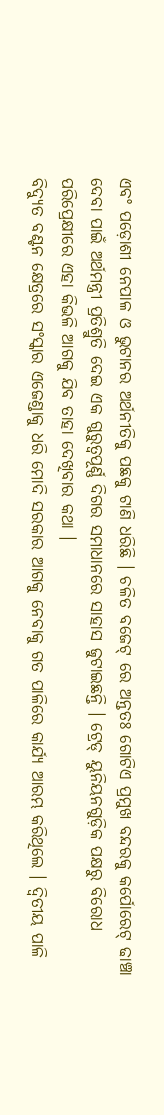ଏବଂ ପଡ଼ୋଶୀ ନେପାଳ ଓ ଭୁଟାନର ଅର୍ଥନୀତିକୁ ପଛକୁ ଟାଣି ଧରିଛି । ଚଳିତ ବଜେଟ୍ ରେ ଅନ୍ତତଃ ଗୋଟିଏ ପ୍ରମୁଖ ବନ୍ଦରକୁ କର୍ପୋରେଟ୍ ଢାଞ୍ଚା ଦେବା ପାଇଁ ଅର୍ଥମନ୍ତ୍ରୀ ପ୍ରତିଶ୍ରୁତି ଦେଇ ଏକ ଗୁରୁତ୍ବପୂର୍ଣ୍ଣ ଦିଗର ସମାଧାନରେ ସାହାସ ଜୁଟାଇଛନ୍ତି । ଟ୍ରେଡ୍ ୟୁନିୟନଗୁଡ଼ିକ ପକ୍ଷରୁ ବିରୋଧ ପରିପ୍ରେକ୍ଷୀରେ ଏହା କିଭଳି ଆଗକୁ ଯିବ ତାହା ଦେଖିବାର କଥା ।
ବିଦ୍ୟୁତ ବଣ୍ଟନ କ୍ଷେତ୍ରରେ ସଂସ୍କାର ଏଜେଣ୍ଡାକୁ ଧରି ମୋଦି ସରକାର ଆଗକୁ ନେବାକୁ ଗତ ପାଳିରେ କାର୍ଯ୍ୟ ଆରମ୍ଭ କରିଥିଲେ । ଦ୍ବିତୀୟ ପାଳି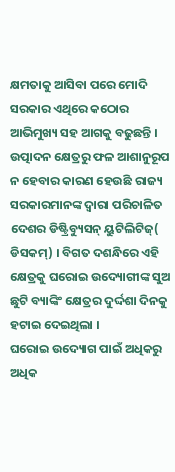କ୍ଷମତାକୁ ଆସିବା ପରେ ମୋଦି ସରକାର ଏଥିରେ କଠୋର ଆଭିମୁଖ୍ୟ ସହ ଆଗକୁ ବଢୁଛନ୍ତି । ଉତ୍ପାଦନ କ୍ଷେତ୍ରରୁ ଫଳ ଆଶାନୁରୂପ ନ ହେବାର କାରଣ ହେଉଛି ରାଜ୍ୟ ସରକାରମାନଙ୍କ ଦ୍ବାରା ପରିଚାଳିତ ଦେଶର ଡିଷ୍ଟ୍ରିବ୍ୟୁସନ୍ ୟୁଟିଲିଟିଜ୍( ଡିସକମ୍) । ବିଗତ ଦଶନ୍ଧିରେ ଏହି କ୍ଷେତ୍ରକୁ ଘରୋଇ ଉଦ୍ୟୋଗୀଙ୍କ ସୁଅ ଛୁଟି ବ୍ୟାଙ୍କିଂ କ୍ଷେତ୍ରର ଦୁର୍ଦ୍ଦଶା ଦିନକୁ ହଟାଇ ଦେଇଥିଲା ।
ଘରୋଇ ଉଦ୍ୟୋଗ ପାଇଁ ଅଧିକରୁ ଅଧିକ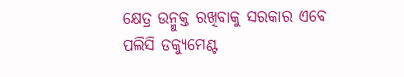କ୍ଷେତ୍ର ଉନ୍ମୁକ୍ତ ରଖିବାକୁ ସରକାର ଏବେ ପଲିସି ଡକ୍ୟୁମେଣ୍ଟ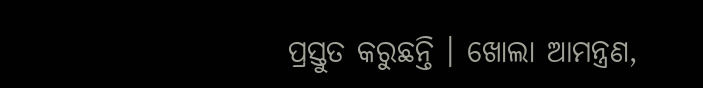ପ୍ରସ୍ତୁତ କରୁଛନ୍ତି । ଖୋଲା ଆମନ୍ତ୍ରଣ,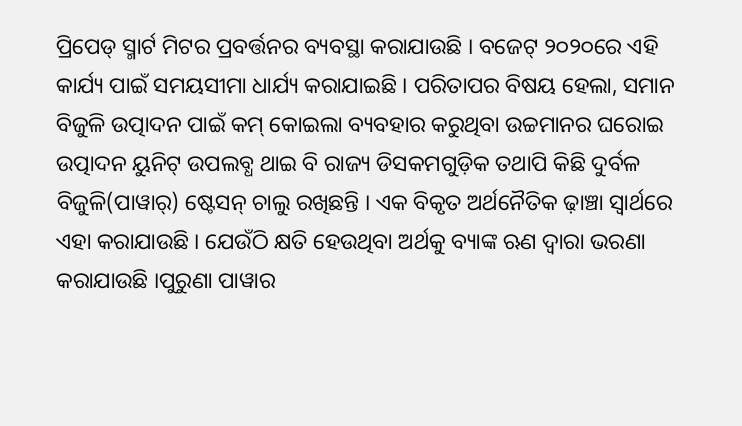ପ୍ରିପେଡ୍ ସ୍ମାର୍ଟ ମିଟର ପ୍ରବର୍ତ୍ତନର ବ୍ୟବସ୍ଥା କରାଯାଉଛି । ବଜେଟ୍ ୨୦୨୦ରେ ଏହି କାର୍ଯ୍ୟ ପାଇଁ ସମୟସୀମା ଧାର୍ଯ୍ୟ କରାଯାଇଛି । ପରିତାପର ବିଷୟ ହେଲା, ସମାନ ବିଜୁଳି ଉତ୍ପାଦନ ପାଇଁ କମ୍ କୋଇଲା ବ୍ୟବହାର କରୁଥିବା ଉଚ୍ଚମାନର ଘରୋଇ ଉତ୍ପାଦନ ୟୁନିଟ୍ ଉପଲବ୍ଧ ଥାଇ ବି ରାଜ୍ୟ ଡିସକମଗୁଡ଼ିକ ତଥାପି କିଛି ଦୁର୍ବଳ ବିଜୁଳି(ପାୱାର୍) ଷ୍ଟେସନ୍ ଚାଲୁ ରଖିଛନ୍ତି । ଏକ ବିକୃତ ଅର୍ଥନୈତିକ ଢ଼ାଞ୍ଚା ସ୍ବାର୍ଥରେ ଏହା କରାଯାଉଛି । ଯେଉଁଠି କ୍ଷତି ହେଉଥିବା ଅର୍ଥକୁ ବ୍ୟାଙ୍କ ଋଣ ଦ୍ବାରା ଭରଣା କରାଯାଉଛି ।ପୁରୁଣା ପାୱାର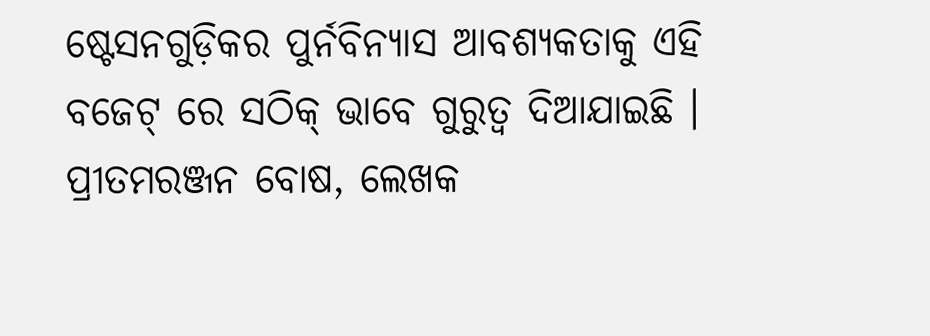ଷ୍ଟେସନଗୁଡ଼ିକର ପୁର୍ନବିନ୍ୟାସ ଆବଶ୍ୟକତାକୁ ଏହି ବଜେଟ୍ ରେ ସଠିକ୍ ଭାବେ ଗୁରୁତ୍ବ ଦିଆଯାଇଛି ।
ପ୍ରୀତମରଞ୍ଜନ ବୋଷ, ଲେଖକ